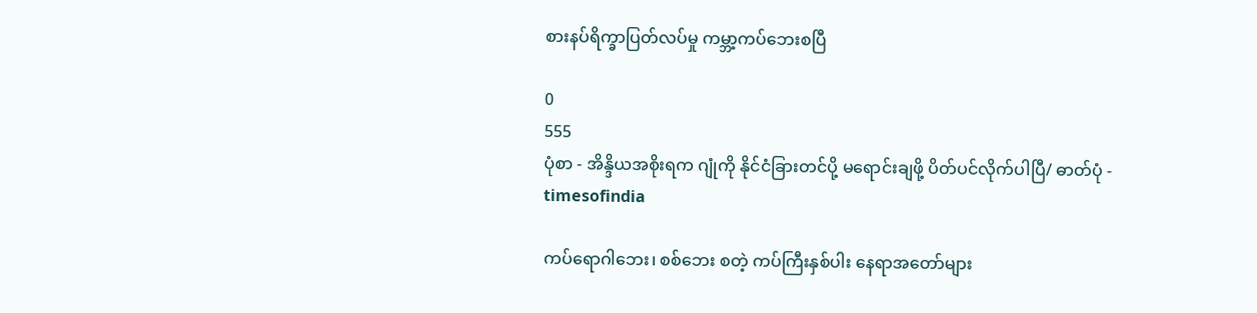စားနပ်ရိက္ခာပြတ်လပ်မှု ကမ္ဘာ့ကပ်ဘေးစပြီ

0
555
ပုံစာ - အိန္ဒိယအစိုးရက ဂျုံကို နိုင်ငံခြားတင်ပို့ မရောင်းချဖို့ ပိတ်ပင်လိုက်ပါပြီ/ ဓာတ်ပုံ - timesofindia

ကပ်ရောဂါဘေး၊ စစ်ဘေး စတဲ့ ကပ်ကြီးနှစ်ပါး နေရာအတော်များ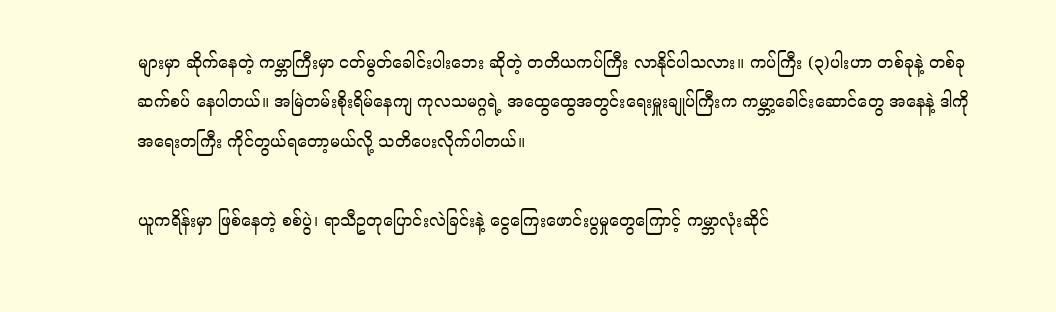များမှာ ဆိုက်နေတဲ့ ကမ္ဘာကြီးမှာ ငတ်မွတ်ခေါင်းပါးဘေး ဆိုတဲ့ တတိယကပ်ကြီး လာနိုင်ပါသလား။ ကပ်ကြီး (၃)ပါးဟာ တစ်ခုနဲ့ တစ်ခု ဆက်စပ် နေပါတယ်။ အမြဲတမ်းစိုးရိမ်နေကျ ကုလသမဂ္ဂရဲ့ အထွေထွေအတွင်းရေးမှူးချုပ်ကြီးက ကမ္ဘာ့ခေါင်းဆောင်တွေ အနေနဲ့ ဒါကို အရေးတကြီး ကိုင်တွယ်ရတော့မယ်လို့ သတိပေးလိုက်ပါတယ်။

ယူကရိန်းမှာ ဖြစ်နေတဲ့ စစ်ပွဲ၊ ရာသီဥတုပြောင်းလဲခြင်းနဲ့ ငွေကြေးဖောင်းပွမှုတွေကြောင့် ကမ္ဘာလုံးဆိုင်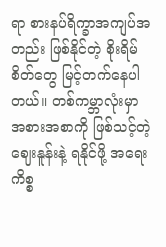ရာ စားနပ်ရိက္ခာအကျပ်အတည်း ဖြစ်နိုင်တဲ့ စိုးရိမ်စိတ်တွေ မြင့်တက်နေပါတယ်။ တစ်ကမ္ဘာလုံးမှာ အစားအစာကို ဖြစ်သင့်တဲ့ ဈေးနူန်းနဲ့ ရနိုင်ဖို့ အရေးကိစ္စ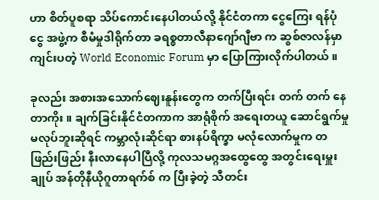ဟာ စိတ်ပူစရာ သိပ်ကောင်းနေပါတယ်လို့ နိုင်ငံတကာ ငွေကြေး ရန်ပုံငွေ အဖွဲ့က စီမံမှုဒါရိုက်တာ ခရစ္စတာလီနာဂျော်ဂျီဗာ က ဆွစ်ဇာလန်မှာ ကျင်းပတဲ့ World Economic Forum မှာ ပြောကြားလိုက်ပါတယ်။

ခုလည်း အစားအသောက်ဈေးနူန်းတွေက တက်ပြီးရင်း တက် တက် နေတာကိုး။ ချက်ခြင်းနိုင်ငံတကာက အာရုံစိုက် အရေးတယူ ဆောင်ရွက်မှု မလုပ်ဘူးဆိုရင် ကမ္ဘာလုံးဆိုင်ရာ စားနပ်ရိက္ခာ မလုံလောက်မှုက တဖြည်းဖြည်း နီးလာနေပါပြီလို့ ကုလသမဂ္ဂအထွေထွေ အတွင်းရေးမှူးချုပ် အန်တိုနီယိုဂူတာရက်စ် က ပြီးခဲ့တဲ့ သီတင်း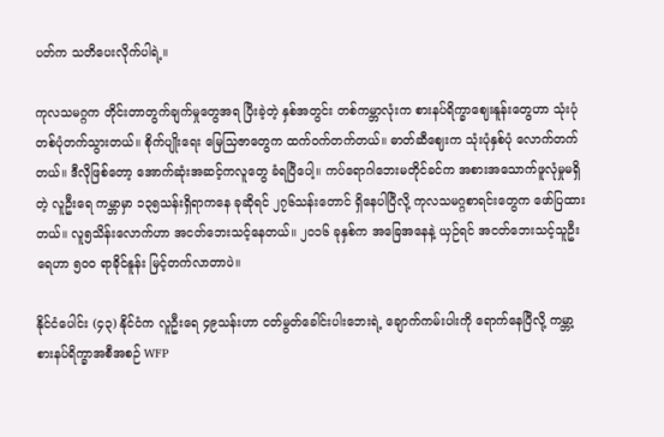ပတ်က သတိပေးလိုက်ပါရဲ့။

ကုလသမဂ္ဂက တိုင်းတာတွက်ချက်မှုတွေအရ ပြီးခဲ့တဲ့ နှစ်အတွင်း တစ်ကမ္ဘာလုံးက စားနပ်ရိက္ခာဈေးနူန်းတွေဟာ သုံးပုံတစ်ပုံတက်သွားတယ်။ စိုက်ပျိုးရေး မြေသြဇာတွေက ထက်ဝက်တက်တယ်။ ဓာတ်ဆီဈေးက သုံးပုံနှစ်ပုံ လောက်တက်တယ်။ ဒီလိုဖြစ်တော့ အောက်ဆုံးအဆင့်ကလူတွေ ခံရပြီပေါ့။ ကပ်ရောဂါဘေးမတိုင်ခင်က အစားအသောက်ဖူလုံမှုမရှိတဲ့ လူဦးရေ ကမ္ဘာမှာ ၁၃၅သန်းရှိရာကနေ ခုဆိုရင် ၂၇၆သန်းတောင် ရှိနေပါပြီလို့ ကုလသမဂ္ဂစာရင်းတွေက ဖော်ပြထားတယ်။ လူ၅သိန်းလောက်ဟာ အငတ်ဘေးသင့်နေတယ်။ ၂၀၁၆ ခုနှစ်က အခြေအနေနဲ့ ယှဉ်ရင် အငတ်ဘေးသင့်သူဦးရေဟာ ၅၀၀ ရာခိုင်နူန်း မြင့်တက်လာတာပဲ။

နိုင်ငံပေါင်း (၄၃) နိုင်ငံက လူဦးရေ ၄၉သန်းဟာ ငတ်မွတ်ခေါင်းပါးဘေးရဲ့ ချောက်ကမ်းပါးကို ရောက်နေပြီလို့ ကမ္ဘာ့စားနပ်ရိက္ခာအစီအစဉ် WFP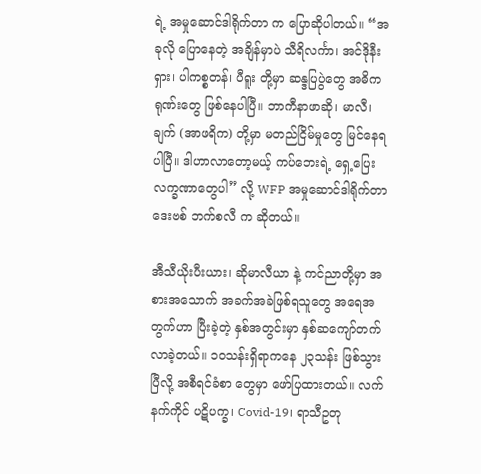ရဲ့ အမှုဆောင်ဒါရိုက်တာ က ပြောဆိုပါတယ်။ “အခုလို ပြောနေတဲ့ အချိန်မှာပဲ သီရိလင်္ကာ၊ အင်ဒိုနီးရှား၊ ပါကစ္စတန်၊ ပီရူး တို့မှာ ဆန္ဒပြပွဲတွေ အဓိကရုဏ်းတွေ ဖြစ်နေပါပြီ။ ဘာကီနာဖာဆို၊ မာလီ၊ ချက် (အာဖရိက) တို့မှာ မတည်ငြိမ်မှုတွေ မြင်နေရပါပြီ။ ဒါဟာလာတော့မယ့် ကပ်ဘေးရဲ့ ရှေ့ပြေးလက္ခဏာတွေပါ” လို့ WFP အမှုဆောင်ဒါရိုက်တာ ဒေးဗစ် ဘက်စလီ က ဆိုတယ်။

အီသီယိုးပီးယား၊ ဆိုမာလီယာ နဲ့ ကင်ညာတို့မှာ အစားအသောက် အခက်အခဲဖြစ်ရသူတွေ အရေအတွက်ဟာ ပြီးခဲ့တဲ့ နှစ်အတွင်းမှာ နှစ်ဆကျော်တက်လာခဲ့တယ်။ ၁၀သန်းရှိရာကနေ ၂၃သန်း ဖြစ်သွားပြီလို့ အစီရင်ခံစာ တွေမှာ ဖော်ပြထားတယ်။ လက်နက်ကိုင် ပဋိပက္ခ၊ Covid-19၊ ရာသီဥတု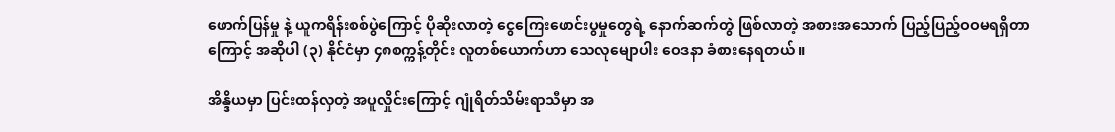ဖောက်ပြန်မှု နဲ့ ယူကရိန်းစစ်ပွဲကြောင့် ပိုဆိုးလာတဲ့ ငွေကြေးဖောင်းပွမှုတွေရဲ့ နောက်ဆက်တွဲ ဖြစ်လာတဲ့ အစားအသောက် ပြည့်ပြည့်ဝဝမရရှိတာကြောင့် အဆိုပါ (၃) နိုင်ငံမှာ ၄၈စက္ကန့်တိုင်း လူတစ်ယောက်ဟာ သေလုမျောပါး ဝေဒနာ ခံစားနေရတယ်။

အိန္ဒိယမှာ ပြင်းထန်လှတဲ့ အပူလှိုင်းကြောင့် ဂျုံရိတ်သိမ်းရာသီမှာ အ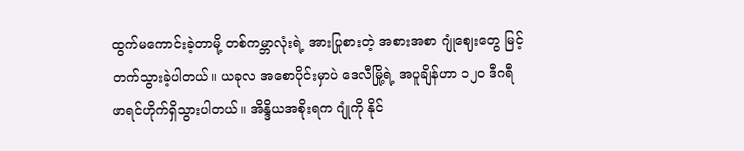ထွက်မကောင်းခဲ့တာမို့ တစ်ကမ္ဘာလုံးရဲ့ အားပြုစားတဲ့ အစားအစာ ဂျုံဈေးတွေ မြင့်တက်သွားခဲ့ပါတယ်။ ယခုလ အစောပိုင်းမှာပဲ ဒေလီမြို့ရဲ့ အပူချိန်ဟာ ၁၂၀ ဒီဂရီဖာရင်ဟိုက်ရှိသွားပါတယ်။ အိန္ဒိယအစိုးရက ဂျုံကို နိုင်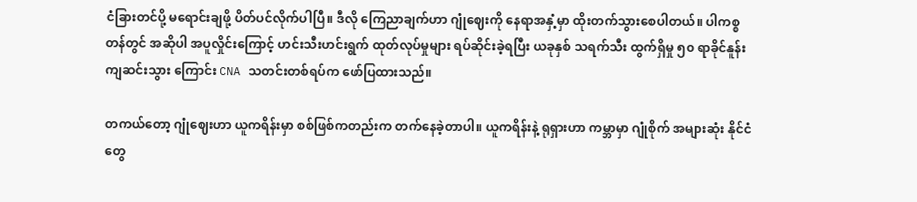ငံခြားတင်ပို့ မရောင်းချဖို့ ပိတ်ပင်လိုက်ပါပြီ။ ဒီလို ကြေညာချက်ဟာ ဂျုံဈေးကို နေရာအနှံ့မှာ ထိုးတက်သွားစေပါတယ်။ ပါကစ္စတန်တွင် အဆိုပါ အပူလှိုင်းကြောင့် ဟင်းသီးဟင်းရွက် ထုတ်လုပ်မှုများ ရပ်ဆိုင်းခဲ့ရပြီး ယခုနှစ် သရက်သီး ထွက်ရှိမှု ၅၀ ရာခိုင်နူန်းကျဆင်းသွား ကြောင်း CNA သတင်းတစ်ရပ်က ဖော်ပြထားသည်။

တကယ်တော့ ဂျုံဈေးဟာ ယူကရိန်းမှာ စစ်ဖြစ်ကတည်းက တက်နေခဲ့တာပါ။ ယူကရိန်းနဲ့ ရုရှားဟာ ကမ္ဘာမှာ ဂျုံစိုက် အများဆုံး နိုင်ငံတွေ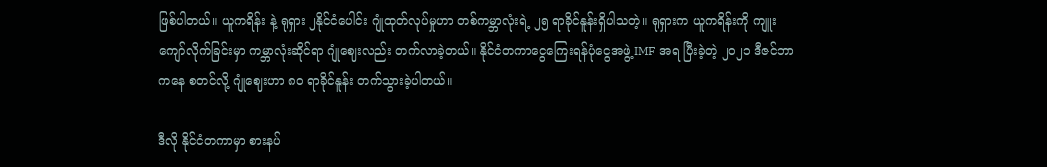ဖြစ်ပါတယ်။ ယူကရိန်း နဲ့ ရုရှား ၂နိုင်ငံပေါင်း ဂျုံထုတ်လုပ်မှုဟာ တစ်ကမ္ဘာလုံးရဲ့ ၂၅ ရာခိုင်နူန်းရှိပါသတဲ့။ ရုရှားက ယူကရိန်းကို ကျူးကျော်လိုက်ခြင်းမှာ ကမ္ဘာလုံးဆိုင်ရာ ဂျုံဈေးလည်း တက်လာခဲ့တယ်။ နိုင်ငံတကာငွေကြေးရန်ပုံငွေအဖွဲ့ IMF အရ ပြီးခဲ့တဲ့ ၂၀၂၁ ဒီဇင်ဘာကနေ စတင်လို့ ဂျုံဈေးဟာ ၈၀ ရာခိုင်နူန်း တက်သွားခဲ့ပါတယ်။

ဒီလို နိုင်ငံတကာမှာ စားနပ်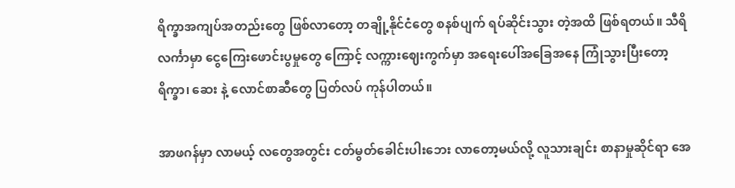ရိက္ခာအကျပ်အတည်းတွေ ဖြစ်လာတော့ တချို့နိုင်ငံတွေ စနစ်ပျက် ရပ်ဆိုင်းသွား တဲ့အထိ ဖြစ်ရတယ်။ သီရိလင်္ကာမှာ ငွေကြေးဖောင်းပွမှုတွေ ကြောင့် လက္ကားဈေးကွက်မှာ အရေးပေါ်အခြေအနေ ကြုံသွားပြီးတော့ ရိက္ခာ၊ ဆေး နဲ့ လောင်စာဆီတွေ ပြတ်လပ် ကုန်ပါတယ်။

အာဖဂန်မှာ လာမယ့် လတွေအတွင်း ငတ်မွတ်ခေါင်းပါးဘေး လာတော့မယ်လို့ လူသားချင်း စာနာမှုဆိုင်ရာ အေ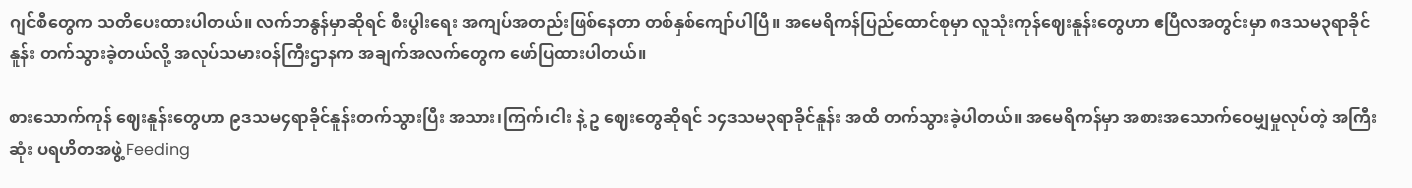ဂျင်စီတွေက သတိပေးထားပါတယ်။ လက်ဘနွန်မှာဆိုရင် စီးပွါးရေး အကျပ်အတည်းဖြစ်နေတာ တစ်နှစ်ကျော်ပါပြီ။ အမေရိကန်ပြည်ထောင်စုမှာ လူသုံးကုန်ဈေးနူန်းတွေဟာ ဧပြီလအတွင်းမှာ ၈ဒသမ၃ရာခိုင်နူန်း တက်သွားခဲ့တယ်လို့ အလုပ်သမားဝန်ကြီးဌာနက အချက်အလက်တွေက ဖော်ပြထားပါတယ်။

စားသောက်ကုန် ဈေးနူန်းတွေဟာ ၉ဒသမ၄ရာခိုင်နူန်းတက်သွားပြီး အသား၊ကြက်၊ငါး နဲ့ ဥ ဈေးတွေဆိုရင် ၁၄ဒသမ၃ရာခိုင်နူန်း အထိ တက်သွားခဲ့ပါတယ်။ အမေရိကန်မှာ အစားအသောက်ဝေမျှမှုလုပ်တဲ့ အကြီးဆုံး ပရဟိတအဖွဲ့ Feeding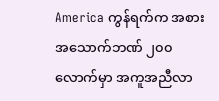America ကွန်ရက်က အစားအသောက်ဘဏ် ၂၀၀ လောက်မှာ အကူအညီလာ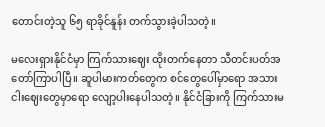တောင်းတဲ့သူ ၆၅ ရာခိုင်နူန်း တက်သွားခဲ့ပါသတဲ့။

မလေးရှားနိုင်ငံမှာ ကြက်သားဈေး ထိုးတက်နေတာ သီတင်းပတ်အတော်ကြာပါပြီ။ ဆူပါမားကတ်တွေက စင်တွေပေါ်မှာရော အသားငါးဈေးတွေမှာရော လျော့ပါးနေပါသတဲ့။ နိုင်ငံခြားကို ကြက်သားမ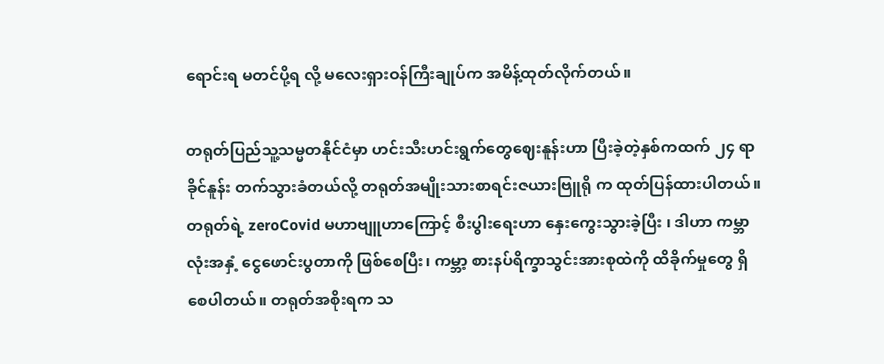ရောင်းရ မတင်ပို့ရ လို့ မလေးရှားဝန်ကြီးချုပ်က အမိန့်ထုတ်လိုက်တယ်။

တရုတ်ပြည်သူ့သမ္မတနိုင်ငံမှာ ဟင်းသီးဟင်းရွက်တွေဈေးနူန်းဟာ ပြီးခဲ့တဲ့နှစ်ကထက် ၂၄ ရာခိုင်နူန်း တက်သွားခံတယ်လို့ တရုတ်အမျိုးသားစာရင်းဇယားဗြူရို က ထုတ်ပြန်ထားပါတယ်။ တရုတ်ရဲ့ zeroCovid မဟာဗျူဟာကြောင့် စီးပွါးရေးဟာ နှေးကွေးသွားခဲ့ပြီး ၊ ဒါဟာ ကမ္ဘာလုံးအနှံ့ ငွေဖောင်းပွတာကို ဖြစ်စေပြီး၊ ကမ္ဘာ့ စားနပ်ရိက္ခာသွင်းအားစုထဲကို ထိခိုက်မှုတွေ ရှိစေပါတယ်။ တရုတ်အစိုးရက သ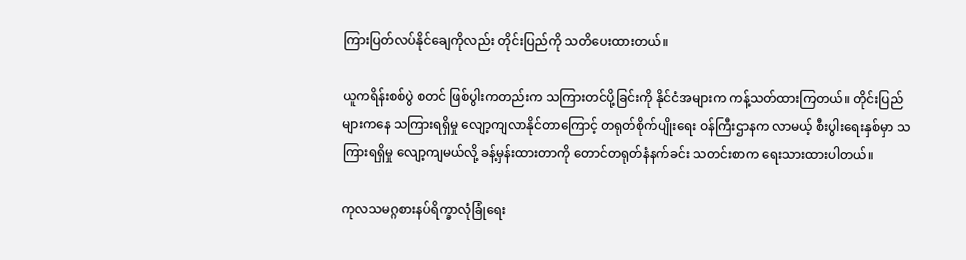ကြားပြတ်လပ်နိုင်ချေကိုလည်း တိုင်းပြည်ကို သတိပေးထားတယ်။

ယူကရိန်းစစ်ပွဲ စတင် ဖြစ်ပွါးကတည်းက သကြားတင်ပို့ခြင်းကို နိုင်ငံအများက ကန့်သတ်ထားကြတယ်။ တိုင်းပြည်များကနေ သကြားရရှိမှု လျော့ကျလာနိုင်တာကြောင့် တရုတ်စိုက်ပျိုးရေး ဝန်ကြီးဌာနက လာမယ့် စီးပွါးရေးနှစ်မှာ သကြားရရှိမှု လျော့ကျမယ်လို့ ခန့်မှန်းထားတာကို တောင်တရုတ်နံနက်ခင်း သတင်းစာက ရေးသားထားပါတယ်။

ကုလသမဂ္ဂစားနပ်ရိက္ခာလုံခြုံရေး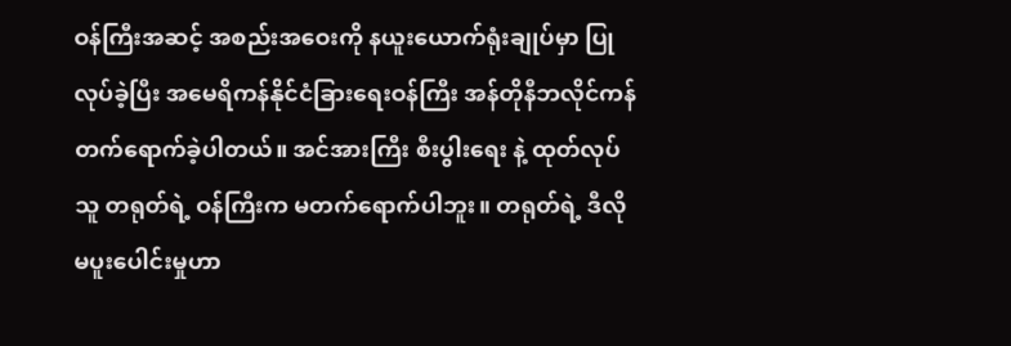ဝန်ကြီးအဆင့် အစည်းအဝေးကို နယူးယောက်ရုံးချုပ်မှာ ပြုလုပ်ခဲ့ပြီး အမေရိကန်နိုင်ငံခြားရေးဝန်ကြီး အန်တိုနီဘလိုင်ကန် တက်ရောက်ခဲ့ပါတယ်။ အင်အားကြီး စီးပွါးရေး နဲ့ ထုတ်လုပ်သူ တရုတ်ရဲ့ ဝန်ကြီးက မတက်ရောက်ပါဘူး။ တရုတ်ရဲ့ ဒီလို မပူးပေါင်းမှုဟာ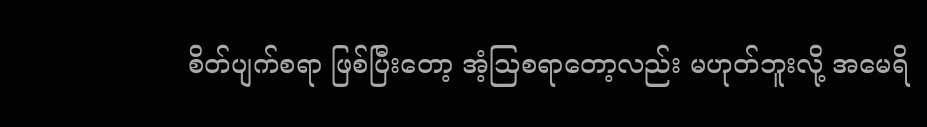စိတ်ပျက်စရာ ဖြစ်ပြီးတော့ အံ့သြစရာတော့လည်း မဟုတ်ဘူးလို့ အမေရိ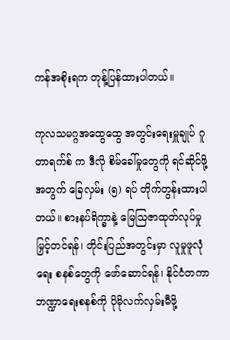ကန်အစိုးရက တုန့်ပြန်ထားပါတယ်။

ကုလသမဂ္ဂအထွေထွေ အတွင်းရေးမှူချုပ် ဂူတာရက်စ် က ဒီလို စိမ်ခေါ်မှုတွေကို ရင်ဆိုင်ဖို့အတွက် ခြေလှမ်း (၅) ရပ် တိုက်တွန်းထားပါတယ်။ စားနပ်ရိက္ခာနဲ့ မြေသြဇာထုတ်လုပ်မှု မြှင့်တင်ရန်၊ တိုင်းပြည်အတွင်းမှာ လူမှုဖူလုံရေး စနစ်တွေကို ဖော်ဆောင်ရန်၊ နိုင်ငံတကာ ဘဏ္ဍာရေးစနစ်ကို ပိုမိုလက်လှမ်းမီဖို့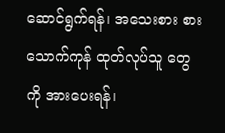ဆောင်ရွက်ရန်၊ အသေးစား စားသောက်ကုန် ထုတ်လုပ်သူ တွေကို အားပေးရန်၊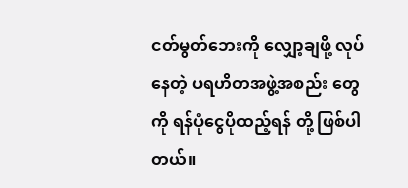ငတ်မွတ်ဘေးကို လျှော့ချဖို့ လုပ်နေတဲ့ ပရဟိတအဖွဲ့အစည်း တွေကို ရန်ပုံငွေပိုထည့်ရန် တို့ ဖြစ်ပါတယ်။